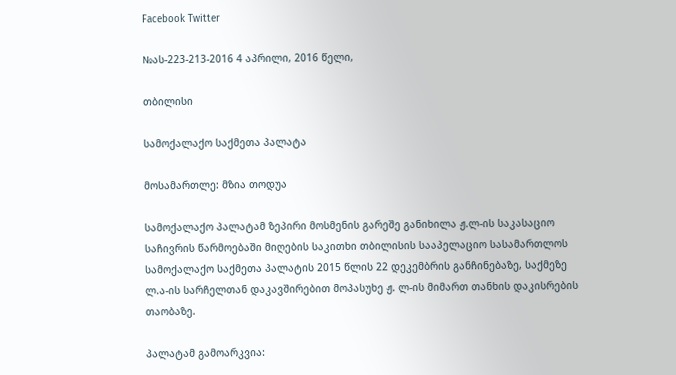Facebook Twitter

№ას-223-213-2016 4 აპრილი, 2016 წელი,

თბილისი

სამოქალაქო საქმეთა პალატა

მოსამართლე: მზია თოდუა

სამოქალაქო პალატამ ზეპირი მოსმენის გარეშე განიხილა ჟ.ლ-ის საკასაციო საჩივრის წარმოებაში მიღების საკითხი თბილისის სააპელაციო სასამართლოს სამოქალაქო საქმეთა პალატის 2015 წლის 22 დეკემბრის განჩინებაზე, საქმეზე ლ.ა-ის სარჩელთან დაკავშირებით მოპასუხე ჟ. ლ-ის მიმართ თანხის დაკისრების თაობაზე.

პალატამ გამოარკვია: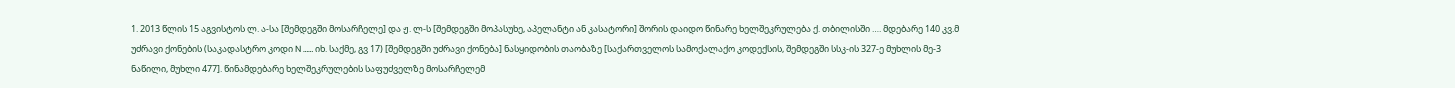1. 2013 წლის 15 აგვისტოს ლ. ა-სა [შემდეგში მოსარჩელე] და ჟ. ლ-ს [შემდეგში მოპასუხე, აპელანტი ან კასატორი] შორის დაიდო წინარე ხელშეკრულება ქ. თბილისში …. მდებარე 140 კვ.მ უძრავი ქონების (საკადასტრო კოდი N …… იხ. საქმე, გვ 17) [შემდეგში უძრავი ქონება] ნასყიდობის თაობაზე [საქართველოს სამოქალაქო კოდექსის, შემდეგში სსკ-ის 327-ე მუხლის მე-3 ნაწილი, მუხლი 477]. წინამდებარე ხელშეკრულების საფუძველზე მოსარჩელემ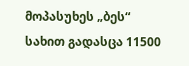მოპასუხეს „ბეს“ სახით გადასცა 11500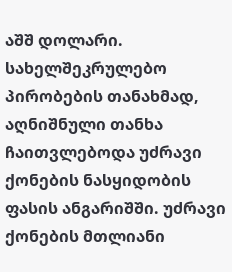აშშ დოლარი. სახელშეკრულებო პირობების თანახმად, აღნიშნული თანხა ჩაითვლებოდა უძრავი ქონების ნასყიდობის ფასის ანგარიშში. უძრავი ქონების მთლიანი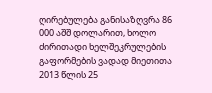ღირებულება განისაზღვრა 86 000 აშშ დოლარით, ხოლო ძირითადი ხელშეკრულების გაფორმების ვადად მიეთითა 2013 წლის 25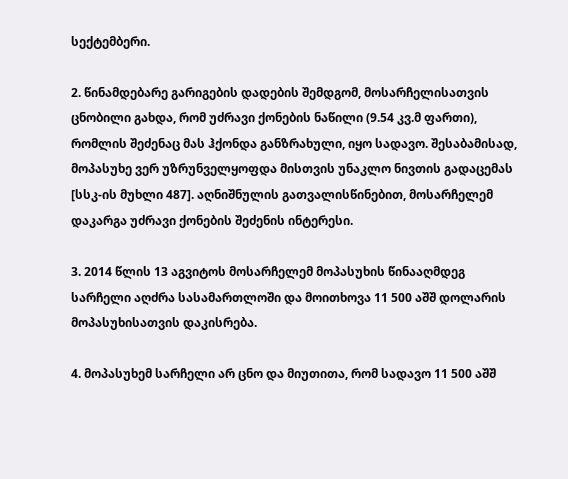სექტემბერი.

2. წინამდებარე გარიგების დადების შემდგომ, მოსარჩელისათვის ცნობილი გახდა, რომ უძრავი ქონების ნაწილი (9.54 კვ.მ ფართი), რომლის შეძენაც მას ჰქონდა განზრახული, იყო სადავო. შესაბამისად, მოპასუხე ვერ უზრუნველყოფდა მისთვის უნაკლო ნივთის გადაცემას [სსკ-ის მუხლი 487]. აღნიშნულის გათვალისწინებით, მოსარჩელემ დაკარგა უძრავი ქონების შეძენის ინტერესი.

3. 2014 წლის 13 აგვიტოს მოსარჩელემ მოპასუხის წინააღმდეგ სარჩელი აღძრა სასამართლოში და მოითხოვა 11 500 აშშ დოლარის მოპასუხისათვის დაკისრება.

4. მოპასუხემ სარჩელი არ ცნო და მიუთითა, რომ სადავო 11 500 აშშ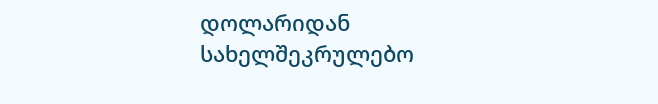დოლარიდან სახელშეკრულებო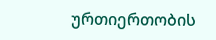ურთიერთობის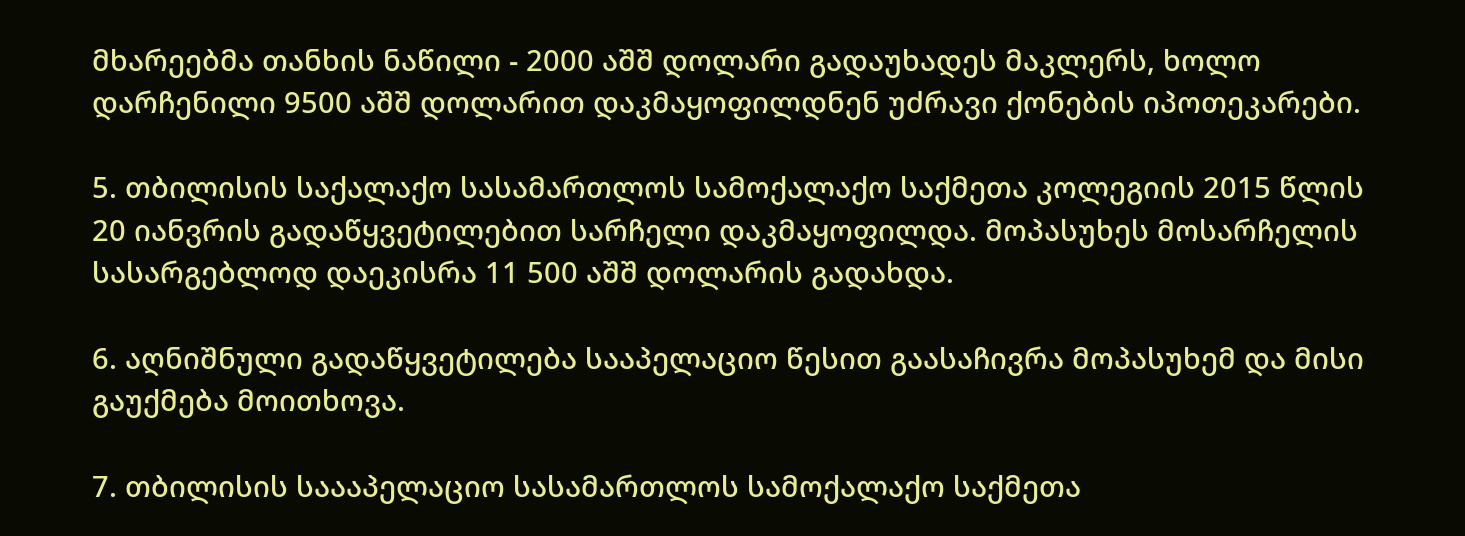მხარეებმა თანხის ნაწილი - 2000 აშშ დოლარი გადაუხადეს მაკლერს, ხოლო დარჩენილი 9500 აშშ დოლარით დაკმაყოფილდნენ უძრავი ქონების იპოთეკარები.

5. თბილისის საქალაქო სასამართლოს სამოქალაქო საქმეთა კოლეგიის 2015 წლის 20 იანვრის გადაწყვეტილებით სარჩელი დაკმაყოფილდა. მოპასუხეს მოსარჩელის სასარგებლოდ დაეკისრა 11 500 აშშ დოლარის გადახდა.

6. აღნიშნული გადაწყვეტილება სააპელაციო წესით გაასაჩივრა მოპასუხემ და მისი გაუქმება მოითხოვა.

7. თბილისის საააპელაციო სასამართლოს სამოქალაქო საქმეთა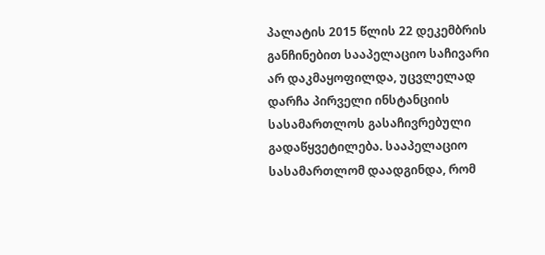პალატის 2015 წლის 22 დეკემბრის განჩინებით სააპელაციო საჩივარი არ დაკმაყოფილდა, უცვლელად დარჩა პირველი ინსტანციის სასამართლოს გასაჩივრებული გადაწყვეტილება. სააპელაციო სასამართლომ დაადგინდა, რომ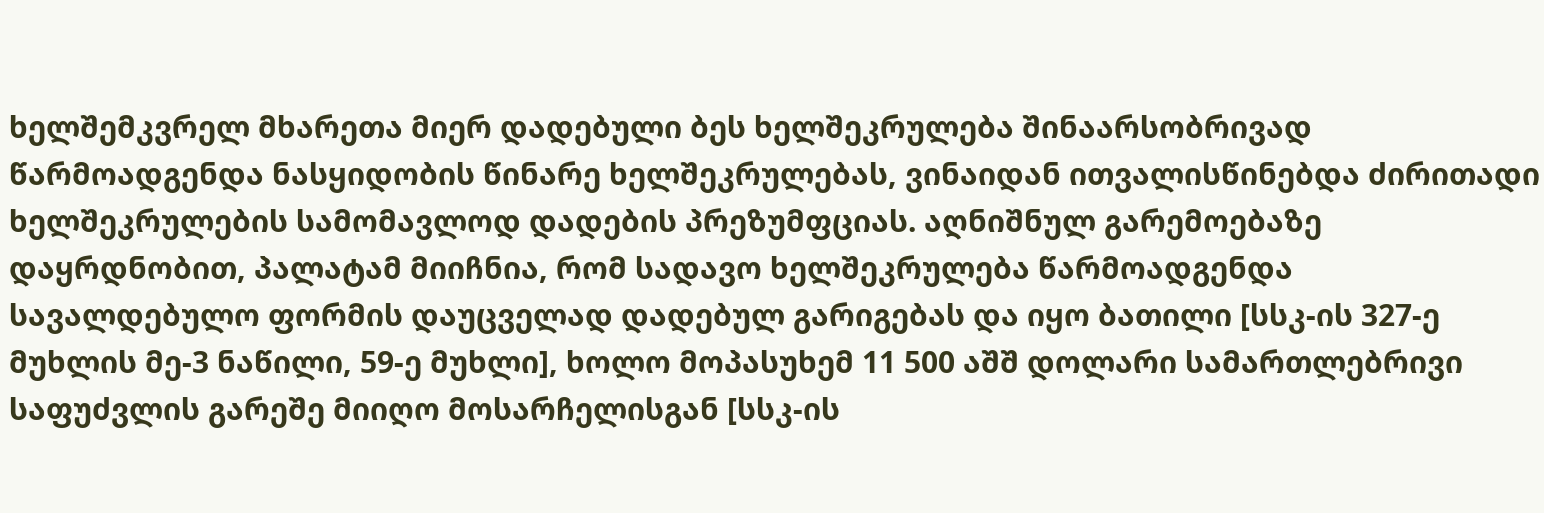ხელშემკვრელ მხარეთა მიერ დადებული ბეს ხელშეკრულება შინაარსობრივად წარმოადგენდა ნასყიდობის წინარე ხელშეკრულებას, ვინაიდან ითვალისწინებდა ძირითადი ხელშეკრულების სამომავლოდ დადების პრეზუმფციას. აღნიშნულ გარემოებაზე დაყრდნობით, პალატამ მიიჩნია, რომ სადავო ხელშეკრულება წარმოადგენდა სავალდებულო ფორმის დაუცველად დადებულ გარიგებას და იყო ბათილი [სსკ-ის 327-ე მუხლის მე-3 ნაწილი, 59-ე მუხლი], ხოლო მოპასუხემ 11 500 აშშ დოლარი სამართლებრივი საფუძვლის გარეშე მიიღო მოსარჩელისგან [სსკ-ის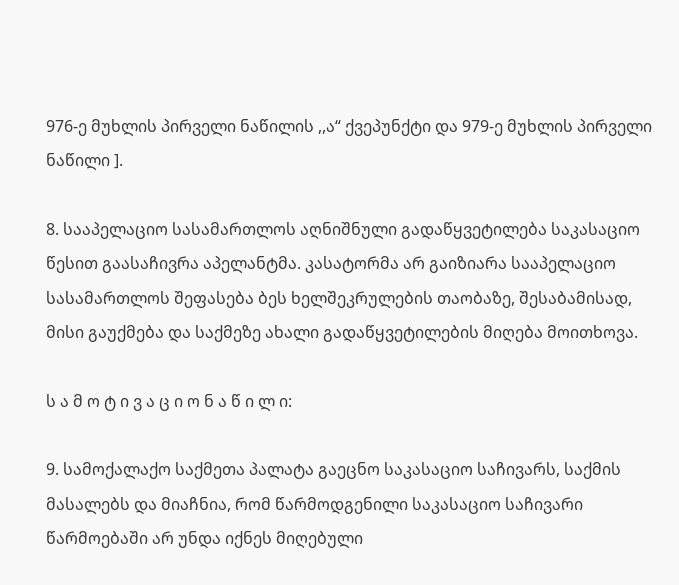976-ე მუხლის პირველი ნაწილის ,,ა“ ქვეპუნქტი და 979-ე მუხლის პირველი ნაწილი ].

8. სააპელაციო სასამართლოს აღნიშნული გადაწყვეტილება საკასაციო წესით გაასაჩივრა აპელანტმა. კასატორმა არ გაიზიარა სააპელაციო სასამართლოს შეფასება ბეს ხელშეკრულების თაობაზე, შესაბამისად, მისი გაუქმება და საქმეზე ახალი გადაწყვეტილების მიღება მოითხოვა.

ს ა მ ო ტ ი ვ ა ც ი ო ნ ა წ ი ლ ი:

9. სამოქალაქო საქმეთა პალატა გაეცნო საკასაციო საჩივარს, საქმის მასალებს და მიაჩნია, რომ წარმოდგენილი საკასაციო საჩივარი წარმოებაში არ უნდა იქნეს მიღებული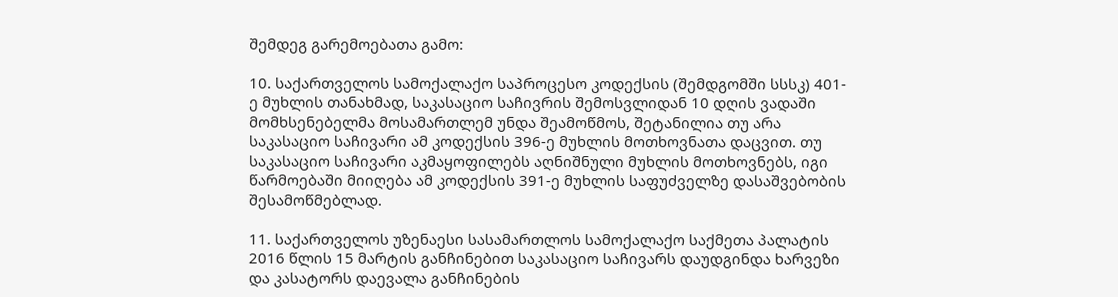შემდეგ გარემოებათა გამო:

10. საქართველოს სამოქალაქო საპროცესო კოდექსის (შემდგომში სსსკ) 401-ე მუხლის თანახმად, საკასაციო საჩივრის შემოსვლიდან 10 დღის ვადაში მომხსენებელმა მოსამართლემ უნდა შეამოწმოს, შეტანილია თუ არა საკასაციო საჩივარი ამ კოდექსის 396-ე მუხლის მოთხოვნათა დაცვით. თუ საკასაციო საჩივარი აკმაყოფილებს აღნიშნული მუხლის მოთხოვნებს, იგი წარმოებაში მიიღება ამ კოდექსის 391-ე მუხლის საფუძველზე დასაშვებობის შესამოწმებლად.

11. საქართველოს უზენაესი სასამართლოს სამოქალაქო საქმეთა პალატის 2016 წლის 15 მარტის განჩინებით საკასაციო საჩივარს დაუდგინდა ხარვეზი და კასატორს დაევალა განჩინების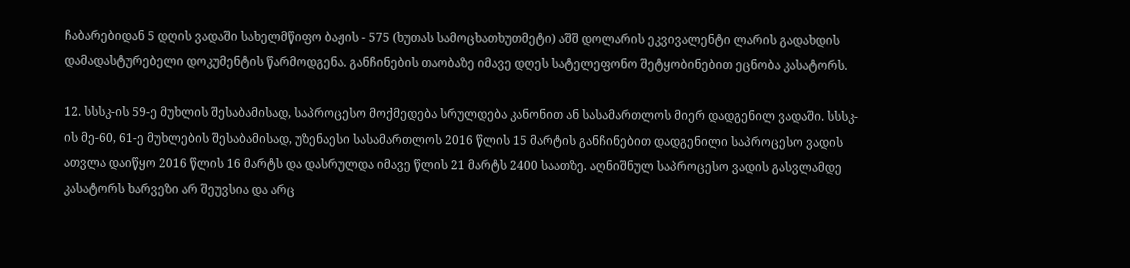ჩაბარებიდან 5 დღის ვადაში სახელმწიფო ბაჟის - 575 (ხუთას სამოცხათხუთმეტი) აშშ დოლარის ეკვივალენტი ლარის გადახდის დამადასტურებელი დოკუმენტის წარმოდგენა. განჩინების თაობაზე იმავე დღეს სატელეფონო შეტყობინებით ეცნობა კასატორს.

12. სსსკ-ის 59-ე მუხლის შესაბამისად, საპროცესო მოქმედება სრულდება კანონით ან სასამართლოს მიერ დადგენილ ვადაში. სსსკ-ის მე-60, 61-ე მუხლების შესაბამისად, უზენაესი სასამართლოს 2016 წლის 15 მარტის განჩინებით დადგენილი საპროცესო ვადის ათვლა დაიწყო 2016 წლის 16 მარტს და დასრულდა იმავე წლის 21 მარტს 2400 საათზე. აღნიშნულ საპროცესო ვადის გასვლამდე კასატორს ხარვეზი არ შეუვსია და არც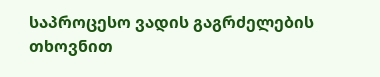საპროცესო ვადის გაგრძელების თხოვნით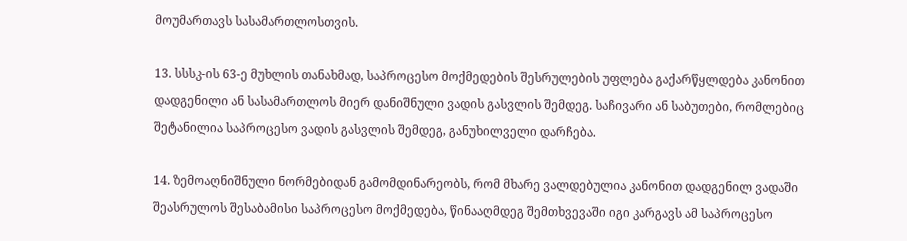მოუმართავს სასამართლოსთვის.

13. სსსკ-ის 63-ე მუხლის თანახმად, საპროცესო მოქმედების შესრულების უფლება გაქარწყლდება კანონით დადგენილი ან სასამართლოს მიერ დანიშნული ვადის გასვლის შემდეგ. საჩივარი ან საბუთები, რომლებიც შეტანილია საპროცესო ვადის გასვლის შემდეგ, განუხილველი დარჩება.

14. ზემოაღნიშნული ნორმებიდან გამომდინარეობს, რომ მხარე ვალდებულია კანონით დადგენილ ვადაში შეასრულოს შესაბამისი საპროცესო მოქმედება, წინააღმდეგ შემთხვევაში იგი კარგავს ამ საპროცესო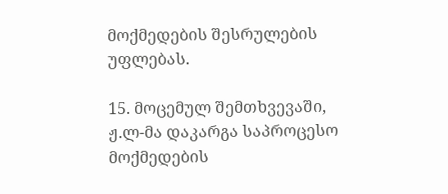მოქმედების შესრულების უფლებას.

15. მოცემულ შემთხვევაში, ჟ.ლ-მა დაკარგა საპროცესო მოქმედების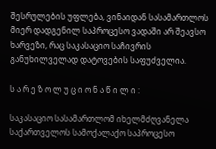შესრულების უფლება, ვინაიდან სასამართლოს მიერ დადგენილ საპროცესო ვადაში არ შეავსო ხარვეზი, რაც საკასაციო საჩივრის განუხილველად დატოვების საფუძველია.

ს ა რ ე ზ ო ლ უ ც ი ო ნ ა წ ი ლ ი :

საკასაციო სასამართლომ იხელმძღვანელა საქართველოს სამოქალაქო საპროცესო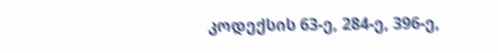კოდექსის 63-ე, 284-ე, 396-ე,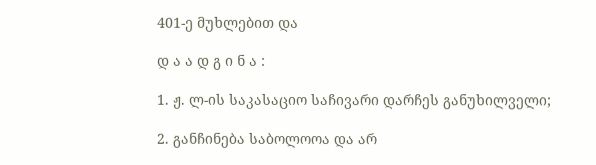401-ე მუხლებით და

დ ა ა დ გ ი ნ ა :

1. ჟ. ლ-ის საკასაციო საჩივარი დარჩეს განუხილველი;

2. განჩინება საბოლოოა და არ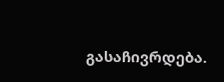გასაჩივრდება.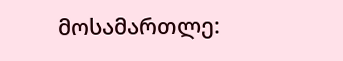მოსამართლე: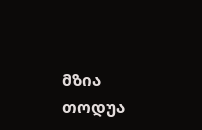მზია თოდუა